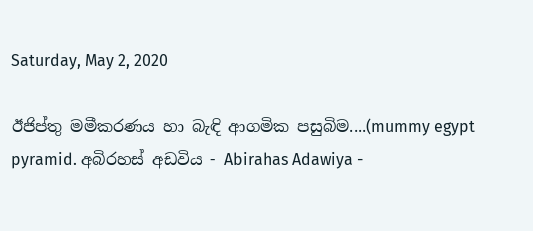Saturday, May 2, 2020

ඊජිප්තු මමීකරණය හා බැඳි ආගමික පසුබිම....(mummy egypt pyramid. අබිරහස් අඩවිය - Abirahas Adawiya -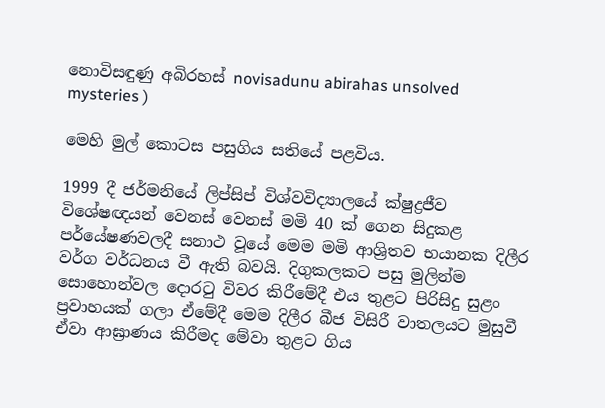නොවිසඳුණු අබිරහස් novisadunu abirahas unsolved mysteries )

මෙහි මුල් කොටස පසුගිය සතියේ පළවිය.

1999 දී ජර්මනියේ ලිප්සිප් විශ්වවිද්‍යාලයේ ක්‌ෂුද්‍රජීව විශේෂඥයන් වෙනස්‌ වෙනස්‌ මමි 40 ක්‌ ගෙන සිදුකළ පර්යේෂණවලදී සනාථ වූයේ මෙම මමි ආශ්‍රිතව භයානක දිලීර වර්ග වර්ධනය වී ඇති බවයි. දිගුකලකට පසු මුලින්ම සොහොන්වල දොරටු විවර කිරීමේදී එය තුළට පිරිසිදු සුළං ප්‍රවාහයක්‌ ගලා ඒමේදී මෙම දිලීර බීජ විසිරී වාතලයට මුසුවී ඒවා ආඝ්‍රාණය කිරීමද මේවා තුළට ගිය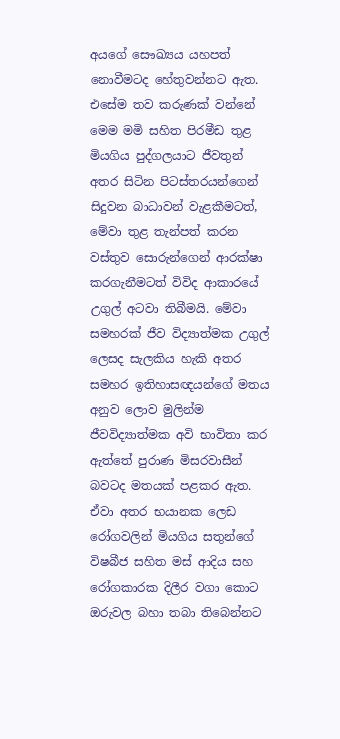අයගේ සෞඛ්‍යය යහපත් නොවීමටද හේතුවන්නට ඇත. එසේම තව කරුණක්‌ වන්නේ මෙම මමි සහිත පිරමීඩ තුළ මියගිය පුද්ගලයාට ජීවතුන් අතර සිටින පිටස්‌තරයන්ගෙන් සිදුවන බාධාවන් වැළකීමටත්, මේවා තුළ තැන්පත් කරන වස්‌තුව සොරුන්ගෙන් ආරක්‌ෂා කරගැනීමටත් විවිද ආකාරයේ උගුල් අටවා තිබීමයි. මේවා සමහරක්‌ ජීව විද්‍යාත්මක උගුල් ලෙසද සැලකිය හැකි අතර සමහර ඉතිහාසඥයන්ගේ මතය අනුව ලොව මුලින්ම ජීවවිද්‍යාත්මක අවි භාවිතා කර ඇත්තේ පුරාණ මිසරවාසීන් බවටද මතයක්‌ පළකර ඇත. ඒවා අතර භයානක ලෙඩ රෝගවලින් මියගිය සතුන්ගේ විෂබීජ සහිත මස්‌ ආදිය සහ රෝගකාරක දිලීර වගා කොට ඔරුවල බහා තබා තිබෙන්නට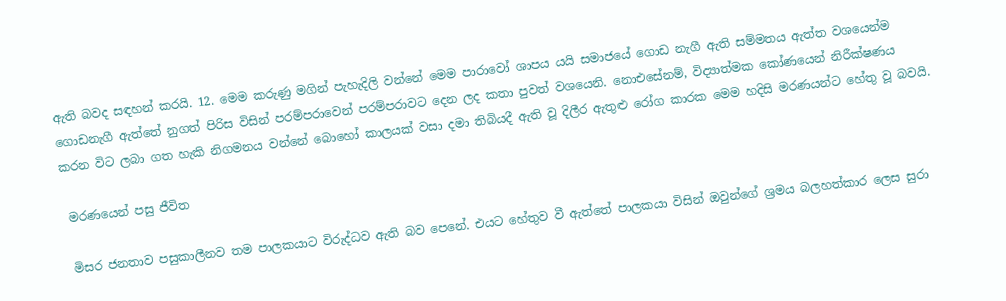ඇති බවද සඳහන් කරයි. 12. මෙම කරුණු මගින් පැහැදිලි වන්නේ මෙම පාරාවෝ ශාපය යයි සමාජයේ ගොඩ නැගී ඇති සම්මතය ඇත්ත වශයෙන්ම ගොඩනැගී ඇත්තේ නුගත් පිරිස විසින් පරම්පරාවෙන් පරම්පරාවට දෙන ලද කතා පුවත් වශයෙනි. නොඑසේනම්, විද්‍යාත්මක කෝණයෙන් නිරීක්‌ෂණය කරන විට ලබා ගත හැකි නිගමනය වන්නේ බොහෝ කාලයක්‌ වසා දමා තිබියදී ඇති වූ දිලීර ඇතුළු රෝග කාරක මෙම හදිසි මරණයන්ට හේතු වූ බවයි.

 මරණයෙන් පසු ජීවිත

 මිසර ජනතාව පසුකාලීනව තම පාලකයාට විරුද්ධව ඇති බව පෙනේ. එයට හේතුව වී ඇත්තේ පාලකයා විසින් ඔවුන්ගේ ශ්‍රමය බලහත්කාර ලෙස සුරා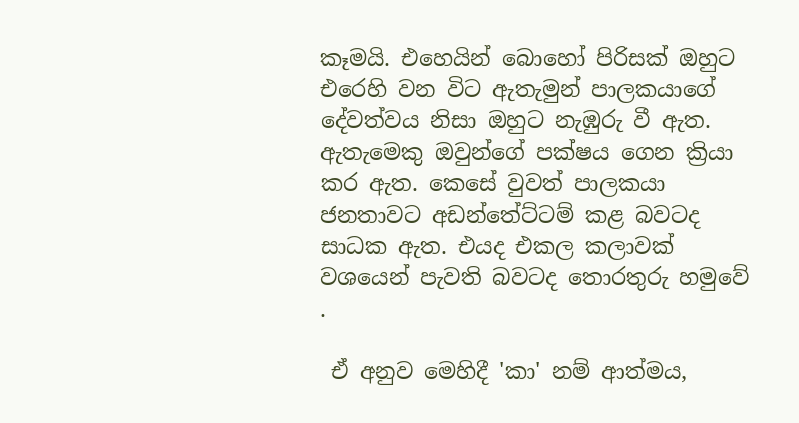කෑමයි. එහෙයින් බොහෝ පිරිසක්‌ ඔහුට එරෙහි වන විට ඇතැමුන් පාලකයාගේ දේවත්වය නිසා ඔහුට නැඹුරු වී ඇත. ඇතැමෙකු ඔවුන්ගේ පක්‌ෂය ගෙන ක්‍රියා කර ඇත. කෙසේ වුවත් පාලකයා ජනතාවට අඩන්තේට්‌ටම් කළ බවටද සාධක ඇත. එයද එකල කලාවක්‌ වශයෙන් පැවති බවටද තොරතුරු හමුවේ
.

 ඒ අනුව මෙහිදී 'කා' නම් ආත්මය,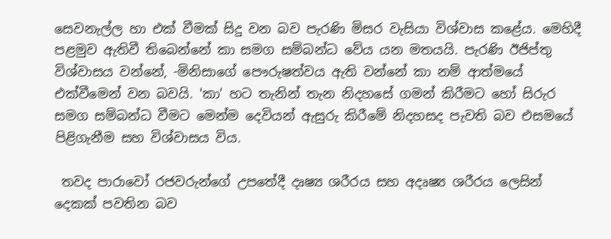සෙවනැල්ල හා එක්‌ වීමක්‌ සිදු වන බව පැරණි මිසර වැසියා විශ්වාස කළේය. මෙහිදී පළමුව ඇතිවී තිබෙන්නේ කා සමග සම්බන්ධ වේය යන මතයයි. පැරණි ඊජිප්තු විශ්වාසය වන්නේ, -මිනිසාගේ පෞරුෂත්වය ඇති වන්නේ කා නම් ආත්මයේ එක්‌වීමෙන් වන බවයි. 'කා' හට තැනින් තැන නිදහසේ ගමන් කිරීමට හෝ සිරුර සමග සම්බන්ධ වීමට මෙන්ම දෙවියන් ඇසුරු කිරීමේ නිදහසද පැවති බව එසමයේ පිළිගැනීම සහ විශ්වාසය විය.

 තවද පාරාවෝ රජවරුන්ගේ උපතේදී දෘෂ්‍ය ශරීරය සහ අදෘෂ්‍ය ශරීරය ලෙසින් දෙකක්‌ පවතින බව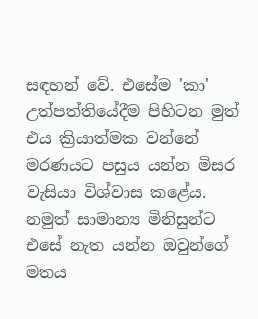සඳහන් වේ. එසේම 'කා' උත්පත්තියේදීම පිහිටන මුත් එය ක්‍රියාත්මක වන්නේ මරණයට පසුය යන්න මිසර වැසියා විශ්වාස කළේය. නමුත් සාමාන්‍ය මිනිසුන්ට එසේ නැත යන්න ඔවුන්ගේ මතය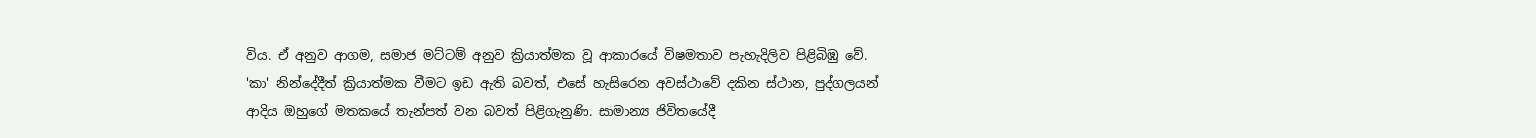විය. ඒ අනුව ආගම, සමාජ මට්‌ටම් අනුව ක්‍රියාත්මක වූ ආකාරයේ විෂමතාව පැහැදිලිව පිළිබිඹු වේ. 'කා' නින්දේදීත් ක්‍රියාත්මක වීමට ඉඩ ඇති බවත්, එසේ හැසිරෙන අවස්‌ථාවේ දකින ස්‌ථාන, පුද්ගලයන් ආදිය ඔහුගේ මතකයේ තැන්පත් වන බවත් පිළිගැනුණි. සාමාන්‍ය ජිවිතයේදී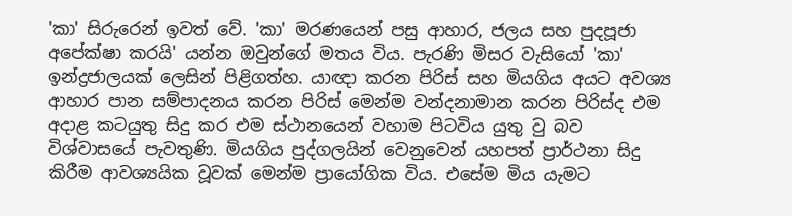'කා' සිරුරෙන් ඉවත් වේ. 'කා' මරණයෙන් පසු ආහාර, ජලය සහ පුදපූජා අපේක්‌ෂා කරයි' යන්න ඔවුන්ගේ මතය විය. පැරණි මිසර වැසියෝ 'කා' ඉන්ද්‍රජාලයක්‌ ලෙසින් පිළිගත්හ. යාඥා කරන පිරිස්‌ සහ මියගිය අයට අවශ්‍ය ආහාර පාන සම්පාදනය කරන පිරිස්‌ මෙන්ම වන්දනාමාන කරන පිරිස්‌ද එම අදාළ කටයුතු සිදු කර එම ස්‌ථානයෙන් වහාම පිටවිය යුතු වු බව විශ්වාසයේ පැවතුණි. මියගිය පුද්ගලයින් වෙනුවෙන් යහපත් ප්‍රාර්ථනා සිදු කිරීම ආවශ්‍යයික වූවක්‌ මෙන්ම ප්‍රායෝගික විය. එසේම මිය යැමට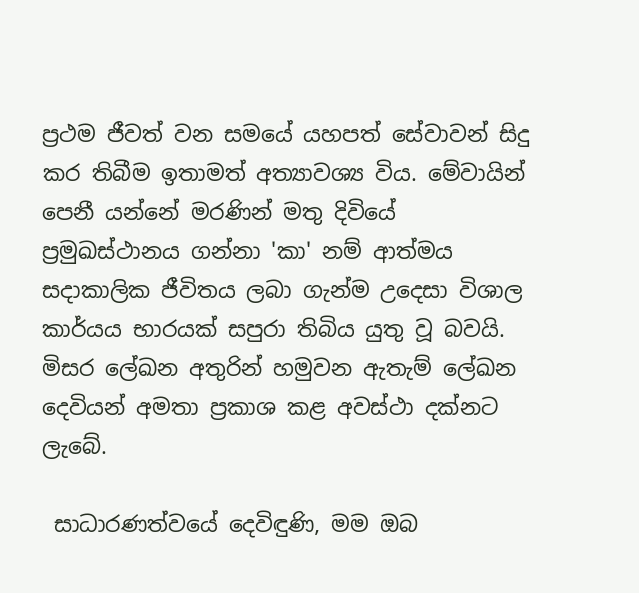ප්‍රථම ජීවත් වන සමයේ යහපත් සේවාවන් සිදු කර තිබීම ඉතාමත් අත්‍යාවශ්‍ය විය. මේවායින් පෙනී යන්නේ මරණින් මතු දිවියේ ප්‍රමුඛස්‌ථානය ගන්නා 'කා' නම් ආත්මය සදාකාලික ජීවිතය ලබා ගැන්ම උදෙසා විශාල කාර්යය භාරයක්‌ සපුරා තිබිය යුතු වූ බවයි. මිසර ලේඛන අතුරින් හමුවන ඇතැම් ලේඛන දෙවියන් අමතා ප්‍රකාශ කළ අවස්‌ථා දක්‌නට ලැබේ.

 සාධාරණත්වයේ දෙවිඳුණි, මම ඔබ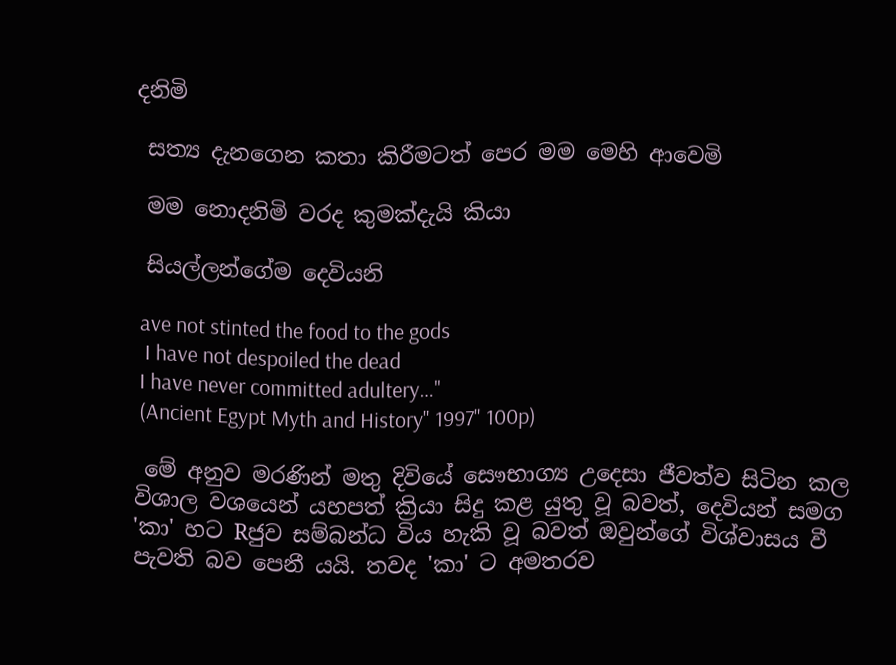දනිමි

 සත්‍ය දැනගෙන කතා කිරීමටත් පෙර මම මෙහි ආවෙමි

 මම නොදනිමි වරද කුමක්‌දැයි කියා

 සියල්ලන්ගේම දෙවියනි

 ave not stinted the food to the gods
  I have not despoiled the dead
 I have never committed adultery…''
 (Ancient Egypt Myth and History" 1997" 100p)

 මේ අනුව මරණින් මතු දිවියේ සෞභාග්‍ය උදෙසා ජීවත්ව සිටින කල විශාල වශයෙන් යහපත් ක්‍රියා සිදු කළ යුතු වූ බවත්, දෙවියන් සමග 'කා' හට Rජුව සම්බන්ධ විය හැකි වූ බවත් ඔවුන්ගේ විශ්වාසය වී පැවති බව පෙනී යයි. තවද 'කා' ට අමතරව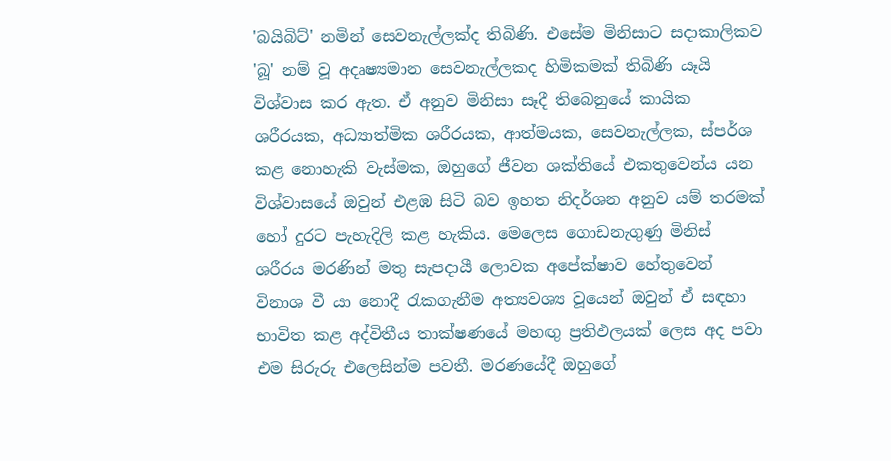'බයිබිට්‌' නමින් සෙවනැල්ලක්‌ද තිබිණි. එසේම මිනිසාට සදාකාලිකව 'බූ' නම් වූ අදෘෂ්‍යමාන සෙවනැල්ලකද හිමිකමක්‌ තිබිණි යෑයි විශ්වාස කර ඇත. ඒ අනුව මිනිසා සෑදී තිබෙනුයේ කායික ශරීරයක, අධ්‍යාත්මික ශරීරයක, ආත්මයක, සෙවනැල්ලක, ස්‌පර්ශ කළ නොහැකි වැස්‌මක, ඔහුගේ ජීවන ශක්‌තියේ එකතුවෙන්ය යන විශ්වාසයේ ඔවුන් එළඹ සිටි බව ඉහත නිදර්ශන අනුව යම් තරමක්‌ හෝ දුරට පැහැදිලි කළ හැකිය. මෙලෙස ගොඩනැගුණු මිනිස්‌ ශරීරය මරණින් මතු සැපදායී ලොවක අපේක්‌ෂාව හේතුවෙන් විනාශ වී යා නොදී රැකගැනීම අත්‍යවශ්‍ය වූයෙන් ඔවුන් ඒ සඳහා භාවිත කළ අද්විතීය තාක්‌ෂණයේ මහඟු ප්‍රතිඵලයක්‌ ලෙස අද පවා එම සිරුරු එලෙසින්ම පවතී. මරණයේදී ඔහුගේ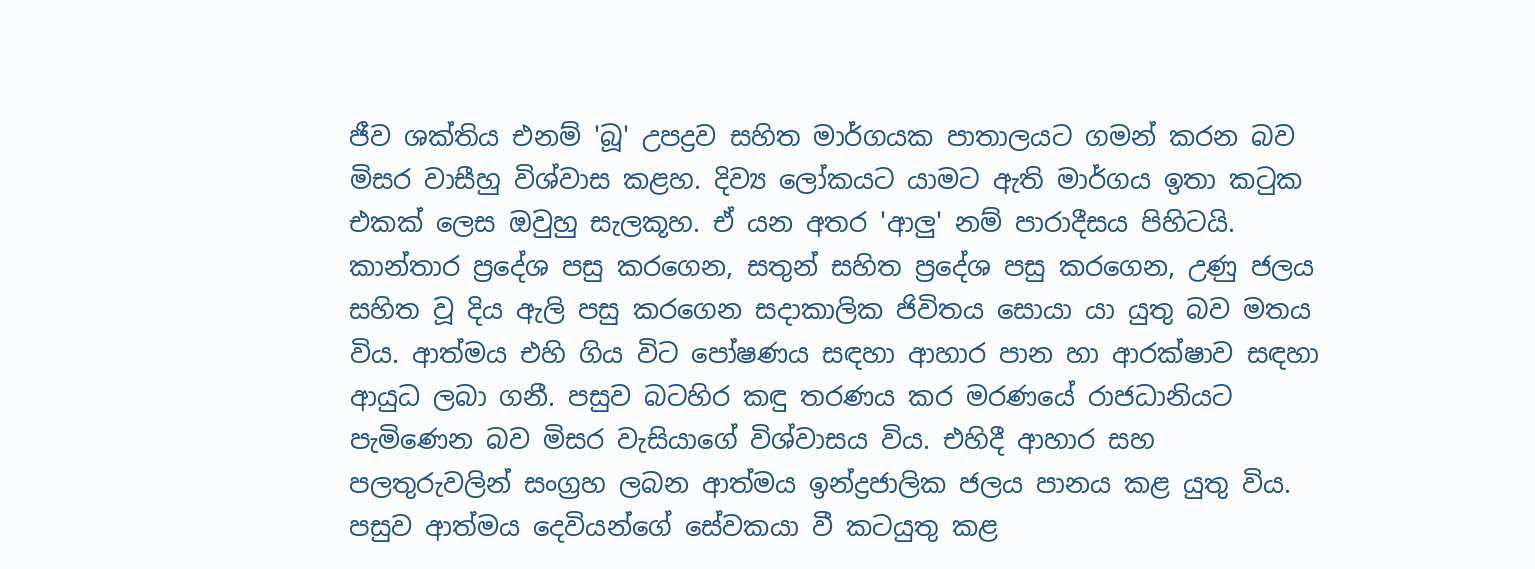ජීව ශක්‌තිය එනම් 'බූ' උපද්‍රව සහිත මාර්ගයක පාතාලයට ගමන් කරන බව මිසර වාසීහු විශ්වාස කළහ. දිව්‍ය ලෝකයට යාමට ඇති මාර්ගය ඉතා කටුක එකක්‌ ලෙස ඔවුහු සැලකූහ. ඒ යන අතර 'ආලු' නම් පාරාදීසය පිහිටයි. කාන්තාර ප්‍රදේශ පසු කරගෙන, සතුන් සහිත ප්‍රදේශ පසු කරගෙන, උණු ජලය සහිත වූ දිය ඇලි පසු කරගෙන සදාකාලික ජිවිතය සොයා යා යුතු බව මතය විය. ආත්මය එහි ගිය විට පෝෂණය සඳහා ආහාර පාන හා ආරක්‌ෂාව සඳහා ආයුධ ලබා ගනී. පසුව බටහිර කඳු තරණය කර මරණයේ රාජධානියට පැමිණෙන බව මිසර වැසියාගේ විශ්වාසය විය. එහිදී ආහාර සහ පලතුරුවලින් සංග්‍රහ ලබන ආත්මය ඉන්ද්‍රජාලික ජලය පානය කළ යුතු විය. පසුව ආත්මය දෙවියන්ගේ සේවකයා වී කටයුතු කළ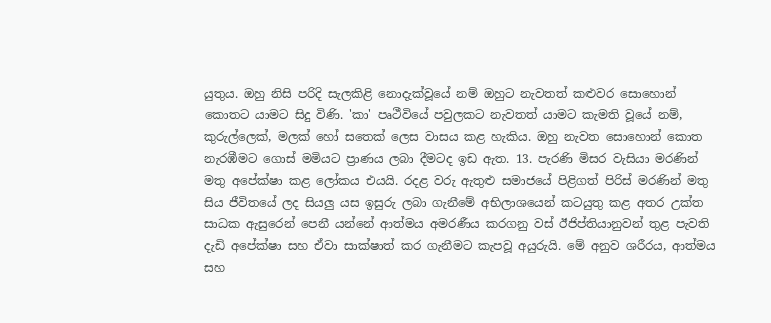යුතුය. ඔහු නිසි පරිදි සැලකිළි නොදැක්‌වූයේ නම් ඔහුට නැවතත් කළුවර සොහොන් කොතට යාමට සිදු විණි. 'කා' පෘථීවියේ පවුලකට නැවතත් යාමට කැමති වූයේ නම්, කුරුල්ලෙක්‌, මලක්‌ හෝ සතෙක්‌ ලෙස වාසය කළ හැකිය. ඔහු නැවත සොහොන් කොත නැරඹීමට ගොස්‌ මමියට ප්‍රාණය ලබා දීමටද ඉඩ ඇත. 13. පැරණි මිසර වැසියා මරණින් මතු අපේක්‌ෂා කළ ලෝකය එයයි. රදළ වරු ඇතුළු සමාජයේ පිළිගත් පිරිස්‌ මරණින් මතු සිය ජීවිතයේ ලද සියලු යස ඉසුරු ලබා ගැනීමේ අභිලාශයෙන් කටයුතු කළ අතර උක්‌ත සාධක ඇසුරෙන් පෙනී යන්නේ ආත්මය අමරණීය කරගනු වස්‌ ඊජිප්තියානුවන් තුළ පැවති දැඩි අපේක්‌ෂා සහ ඒවා සාක්‌ෂාත් කර ගැනීමට කැපවූ අයුරුයි. මේ අනුව ශරීරය, ආත්මය සහ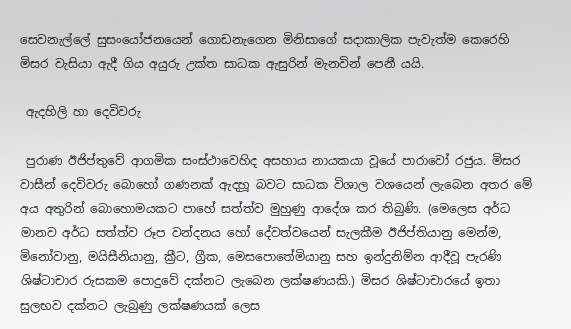සෙවනැල්ලේ සුසංයෝජනයෙන් ගොඩනැගෙන මිනිසාගේ සදාකාලික පැවැත්ම කෙරෙහි මිසර වැසියා ඇදී ගිය අයුරු උක්‌ත සාධක ඇසුරින් මැනවින් පෙනී යයි.

 ඇදහිලි හා දෙවිවරු

 පුරාණ ඊජිප්තුවේ ආගමික සංස්‌ථාවෙහිද අසහාය නායකයා වූයේ පාරාවෝ රජුය. මිසර වාසීන් දෙවිවරු බොහෝ ගණනක්‌ ඇදහූ බවට සාධක විශාල වශයෙන් ලැබෙන අතර මේ අය අතුරින් බොහොමයකට පාහේ සත්ත්ව මුහුණු ආදේශ කර තිබුණි. (මෙලෙස අර්ධ මානව අර්ධ සත්ත්ව රූප වන්දනය හෝ දේවත්වයෙන් සැලකීම ඊජිප්තියානු මෙන්ම, මිනෝවානු, මයිසීනියානු, ක්‍රීට, ග්‍රීක, මෙසපොතේමියානු සහ ඉන්දුනිම්න ආදීවූ පැරණි ශිෂ්ටාචාර රුසකම පොදුවේ දක්‌නට ලැබෙන ලක්‌ෂණයකි.) මිසර ශිෂ්ටාචාරයේ ඉතා සුලභව දක්‌නට ලැබුණු ලක්‌ෂණයක්‌ ලෙස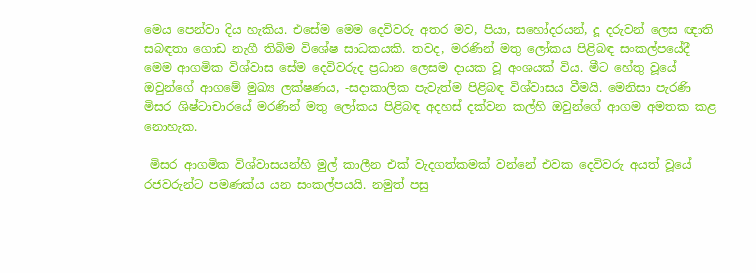මෙය පෙන්වා දිය හැකිය. එසේම මෙම දෙවිවරු අතර මව, පියා, සහෝදරයන්, දූ දරුවන් ලෙස ඥාති සබඳතා ගොඩ නැගී තිබිම විශේෂ සාධකයකි. තවද, මරණින් මතු ලෝකය පිළිබඳ සංකල්පයේදී මෙම ආගමික විශ්වාස සේම දෙවිවරුද ප්‍රධාන ලෙසම දායක වූ අංශයක්‌ විය. මීට හේතු වූයේ ඔවුන්ගේ ආගමේ මුඛ්‍ය ලක්‌ෂණය, -සදාකාලික පැවැත්ම පිළිබඳ විශ්වාසය වීමයි. මෙනිසා පැරණි මිසර ශිෂ්ටාචාරයේ මරණින් මතු ලෝකය පිළිබඳ අදහස්‌ දක්‌වන කල්හි ඔවුන්ගේ ආගම අමතක කළ නොහැක.

 මිසර ආගමික විශ්වාසයන්හි මුල් කාලීන එක්‌ වැදගත්කමක්‌ වන්නේ එවක දෙවිවරු අයත් වූයේ රජවරුන්ට පමණක්‌ය යන සංකල්පයයි. නමුත් පසු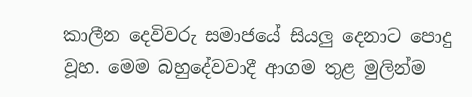කාලීන දෙවිවරු සමාජයේ සියලු දෙනාට පොදු වූහ. මෙම බහුදේවවාදී ආගම තුළ මුලින්ම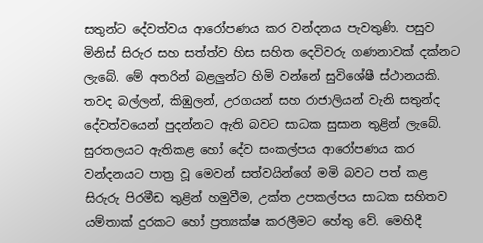සතුන්ට දේවත්වය ආරෝපණය කර වන්දනය පැවතුණි. පසුව මිනිස්‌ සිරුර සහ සත්ත්ව හිස සහිත දෙවිවරු ගණනාවක්‌ දක්‌නට ලැබේ. මේ අතරින් බළලුන්ට හිමි වන්නේ සුවිශේෂී ස්‌ථානයකි. තවද බල්ලන්, කිඹුලන්, උරගයන් සහ රාජාලියන් වැනි සතුන්ද දේවත්වයෙන් පුදන්නට ඇති බවට සාධක සුසාන තුළින් ලැබේ. සුරතලයට ඇතිකළ හෝ දේව සංකල්පය ආරෝපණය කර වන්දනයට පාත්‍ර වූ මෙවන් සත්වයින්ගේ මමි බවට පත් කළ සිරුරු පිරමීඩ තුළින් හමුවීම, උක්‌ත උපකල්පය සාධක සහිතව යම්තාක්‌ දුරකට හෝ ප්‍රත්‍යක්‌ෂ කරලීමට හේතු වේ. මෙහිදී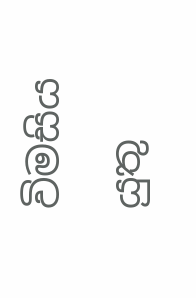විමසිය යුතු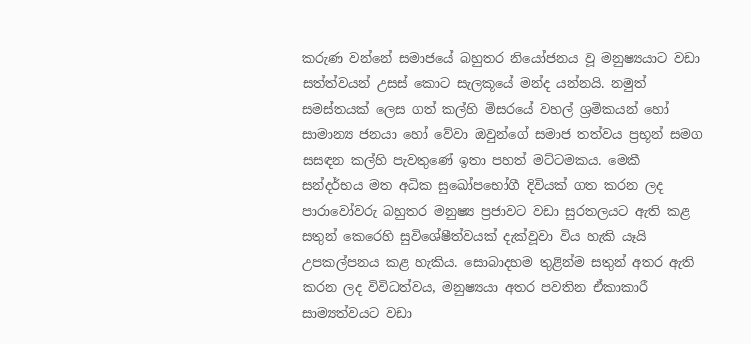කරුණ වන්නේ සමාජයේ බහුතර නියෝජනය වූ මනුෂ්‍යයාට වඩා සත්ත්වයන් උසස්‌ කොට සැලකූයේ මන්ද යන්නයි. නමුත් සමස්‌තයක්‌ ලෙස ගත් කල්හි මිසරයේ වහල් ශ්‍රමිකයන් හෝ සාමාන්‍ය ජනයා හෝ වේවා ඔවුන්ගේ සමාජ තත්වය ප්‍රභූන් සමග සසඳන කල්හි පැවතුණේ ඉතා පහත් මට්‌ටමකය. මෙකී සන්දර්භය මත අධික සුඛෝපභෝගී දිවියක්‌ ගත කරන ලද පාරාවෝවරු බහුතර මනුෂ්‍ය ප්‍රජාවට වඩා සුරතලයට ඇති කළ සතුන් කෙරෙහි සුවිශේෂීත්වයක්‌ දැක්‌වූවා විය හැකි යෑයි උපකල්පනය කළ හැකිය. සොබාදහම තුළින්ම සතුන් අතර ඇති කරන ලද විවිධත්වය, මනුෂ්‍යයා අතර පවතින ඒකාකාරී සාම්‍යත්වයට වඩා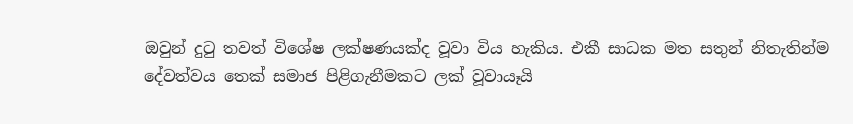ඔවුන් දුටු තවත් විශේෂ ලක්‌ෂණයක්‌ද වූවා විය හැකිය. එකී සාධක මත සතුන් නිතැතින්ම දේවත්වය තෙක්‌ සමාජ පිළිගැනීමකට ලක්‌ වූවායෑයි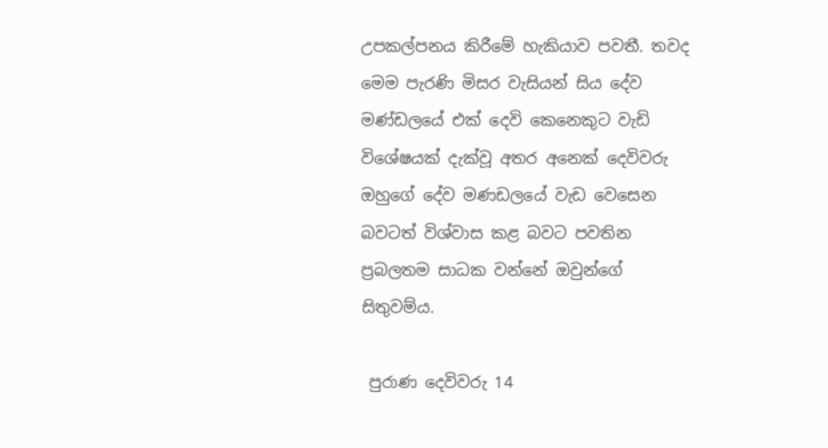උපකල්පනය කිරීමේ හැකියාව පවතී. තවද මෙම පැරණි මිසර වැසියන් සිය දේව මණ්‌ඩලයේ එක්‌ දෙවි කෙනෙකුට වැඩි විශේෂයක්‌ දැක්‌වූ අතර අනෙක්‌ දෙවිවරු ඔහුගේ දේව මණඩලයේ වැඩ වෙසෙන බවටත් විශ්වාස කළ බවට පවතින ප්‍රබලතම සාධක වන්නේ ඔවුන්ගේ සිතුවම්ය.

 පුරාණ දෙවිවරු 14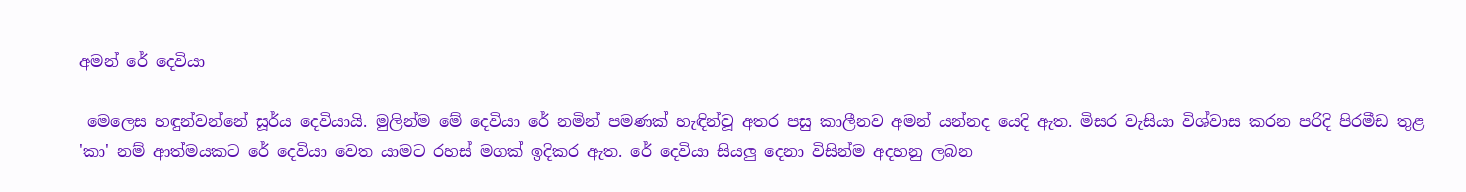අමන් රේ දෙවියා

 මෙලෙස හඳුන්වන්නේ සූර්ය දෙවියායි. මුලින්ම මේ දෙවියා රේ නමින් පමණක්‌ හැඳින්වූ අතර පසු කාලීනව අමන් යන්නද යෙදි ඇත. මිසර වැසියා විශ්වාස කරන පරිදි පිරමීඩ තුළ 'කා' නම් ආත්මයකට රේ දෙවියා වෙත යාමට රහස්‌ මගක්‌ ඉදිකර ඇත. රේ දෙවියා සියලු දෙනා විසින්ම අදහනු ලබන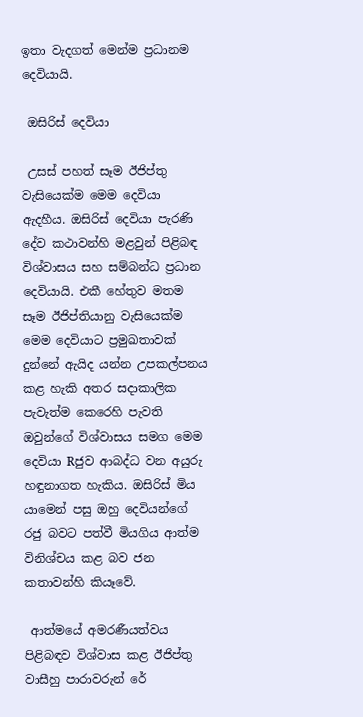ඉතා වැදගත් මෙන්ම ප්‍රධානම දෙවියායි.

 ඔසිරිස්‌ දෙවියා

 උසස්‌ පහත් සෑම ඊජිප්තු වැසියෙක්‌ම මෙම දෙවියා ඇදහීය. ඔසිරිස්‌ දෙවියා පැරණි දේව කථාවන්හි මළවුන් පිළිබඳ විශ්වාසය සහ සම්බන්ධ ප්‍රධාන දෙවියායි. එකී හේතුව මතම සෑම ඊජිප්තියානු වැසියෙක්‌ම මෙම දෙවියාට ප්‍රමුඛතාවක්‌ දුන්නේ ඇයිද යන්න උපකල්පනය කළ හැකි අතර සදාකාලික පැවැත්ම කෙරෙහි පැවති ඔවුන්ගේ විශ්වාසය සමග මෙම දෙවියා Rජුව ආබද්ධ වන අයුරු හඳුනාගත හැකිය. ඔසිරිස්‌ මිය යාමෙන් පසු ඔහු දෙවියන්ගේ රජු බවට පත්වී මියගිය ආත්ම විනිශ්චය කළ බව ජන කතාවන්හි කියෑවේ.

 ආත්මයේ අමරණීයත්වය පිළිබඳව විශ්වාස කළ ඊජිප්තු වාසීහු පාරාවරුන් රේ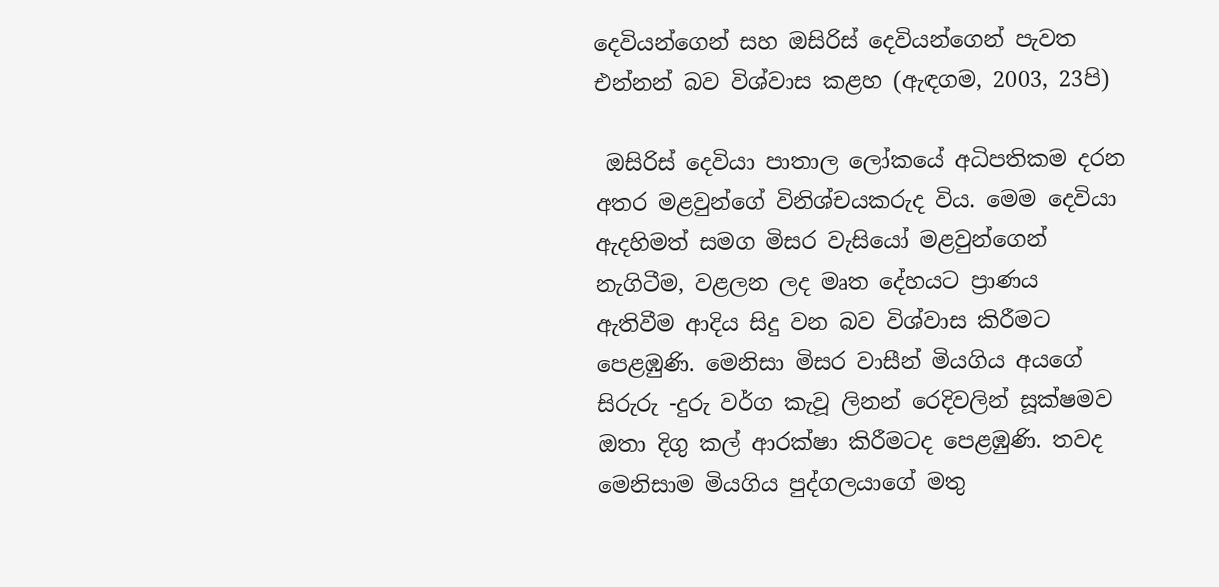දෙවියන්ගෙන් සහ ඔසිරිස්‌ දෙවියන්ගෙන් පැවත එන්නන් බව විශ්වාස කළහ (ඇඳගම, 2003, 23පි)

 ඔසිරිස්‌ දෙවියා පාතාල ලෝකයේ අධිපතිකම දරන අතර මළවුන්ගේ විනිශ්චයකරුද විය. මෙම දෙවියා ඇදහිමත් සමග මිසර වැසියෝ මළවුන්ගෙන් නැගිටීම, වළලන ලද මෘත දේහයට ප්‍රාණය ඇතිවීම ආදිය සිදු වන බව විශ්වාස කිරීමට පෙළඹුණි. මෙනිසා මිසර වාසීන් මියගිය අයගේ සිරුරු -දුරු වර්ග කැවූ ලිනන් රෙදිවලින් සූක්‌ෂමව ඔතා දිගු කල් ආරක්‌ෂා කිරීමටද පෙළඹුණි. තවද මෙනිසාම මියගිය පුද්ගලයාගේ මතු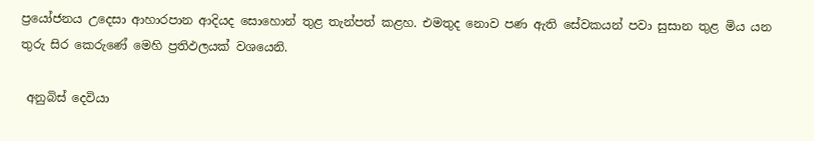ප්‍රයෝජනය උදෙසා ආහාරපාන ආදියද සොහොන් තුළ තැන්පත් කළහ. එමතුද නොව පණ ඇති සේවකයන් පවා සුසාන තුළ මිය යන තුරු සිර කෙරුණේ මෙහි ප්‍රතිඵලයක්‌ වශයෙනි.

 අනුබිස්‌ දෙවියා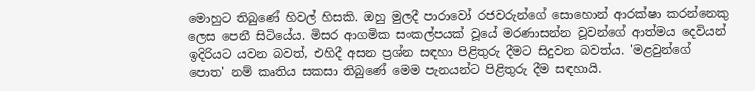මොහුට තිබුණේ හිවල් හිසකි. ඔහු මුලදී පාරාවෝ රජවරුන්ගේ සොහොන් ආරක්‌ෂා කරන්නෙකු ලෙස පෙනී සිටියේය. මිසර ආගමික සංකල්පයක්‌ වූයේ මරණාසන්න වූවන්ගේ ආත්මය දෙවියන් ඉදිරියට යවන බවත්, එහිදී අසන ප්‍රශ්න සඳහා පිළිතුරු දීමට සිදුවන බවත්ය. 'මළවුන්ගේ පොත' නම් කෘතිය සකසා තිබුණේ මෙම පැනයන්ට පිළිතුරු දීම සඳහායි.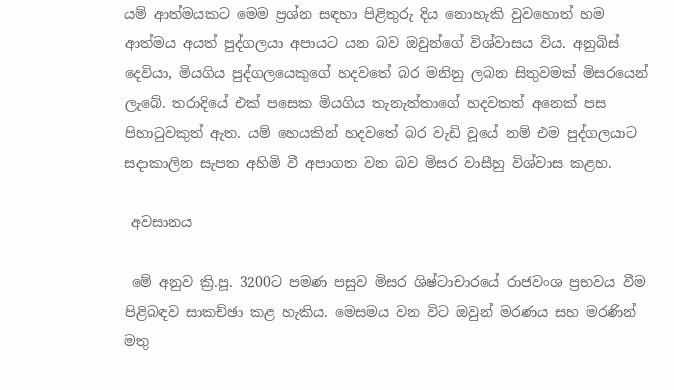යම් ආත්මයකට මෙම ප්‍රශ්න සඳහා පිළිතුරු දිය නොහැකි වුවහොත් හම ආත්මය අයත් පුද්ගලයා අපායට යන බව ඔවුන්ගේ විශ්වාසය විය. අනුබිස්‌ දෙවියා, මියගිය පුද්ගලයෙකුගේ හදවතේ බර මනිනු ලබන සිතුවමක්‌ මිසරයෙන් ලැබේ. තරාදියේ එක්‌ පසෙක මියගිය තැනැත්තාගේ හදවතත් අනෙක්‌ පස පිහාටුවකුත් ඇත. යම් හෙයකින් හදවතේ බර වැඩි වූයේ නම් එම පුද්ගලයාට සදාකාලින සැපත අහිමි වී අපාගත වන බව මිසර වාසීහු විශ්වාස කළහ.

 අවසානය

 මේ අනුව ක්‍රි.පූ. 3200ට පමණ පසුව මිසර ශිෂ්ටාචාරයේ රාජවංශ ප්‍රභවය වීම පිළිබඳව සාකච්ඡා කළ හැකිය. මෙසමය වන විට ඔවුන් මරණය සහ මරණින් මතු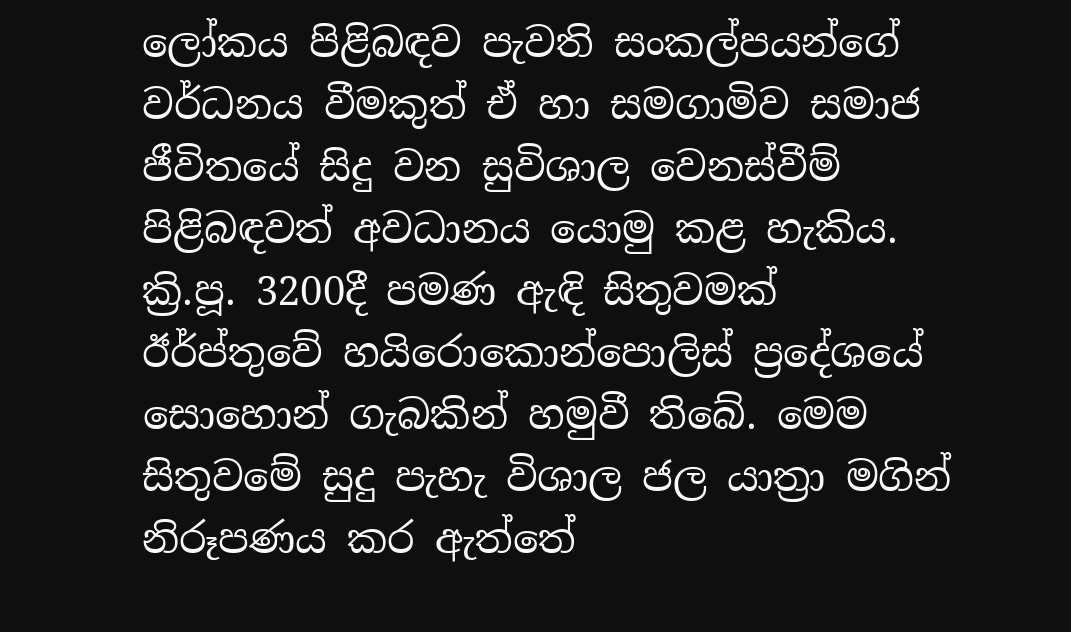ලෝකය පිළිබඳව පැවති සංකල්පයන්ගේ වර්ධනය වීමකුත් ඒ හා සමගාමිව සමාජ ජීවිතයේ සිදු වන සුවිශාල වෙනස්‌වීම් පිළිබඳවත් අවධානය යොමු කළ හැකිය. ක්‍රි.පූ. 3200දී පමණ ඇඳි සිතුවමක්‌ ඊර්ප්තුවේ හයිරොකොන්පොලිස්‌ ප්‍රදේශයේ සොහොන් ගැබකින් හමුවී තිබේ. මෙම සිතුවමේ සුදු පැහැ විශාල ජල යාත්‍රා මගින් නිරූපණය කර ඇත්තේ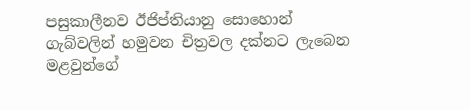පසුකාලීනව ඊජිප්තියානු සොහොන් ගැබ්වලින් හමුවන චිත්‍රවල දක්‌නට ලැබෙන මළවුන්ගේ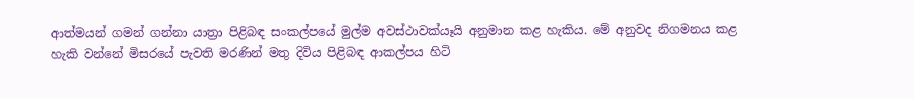ආත්මයන් ගමන් ගන්නා යාත්‍රා පිළිබඳ සංකල්පයේ මුල්ම අවස්‌ථාවක්‌යෑයි අනුමාන කළ හැකිය. මේ අනුවද නිගමනය කළ හැකි වන්නේ මිසරයේ පැවති මරණින් මතු දිවිය පිළිබඳ ආකල්පය හිටි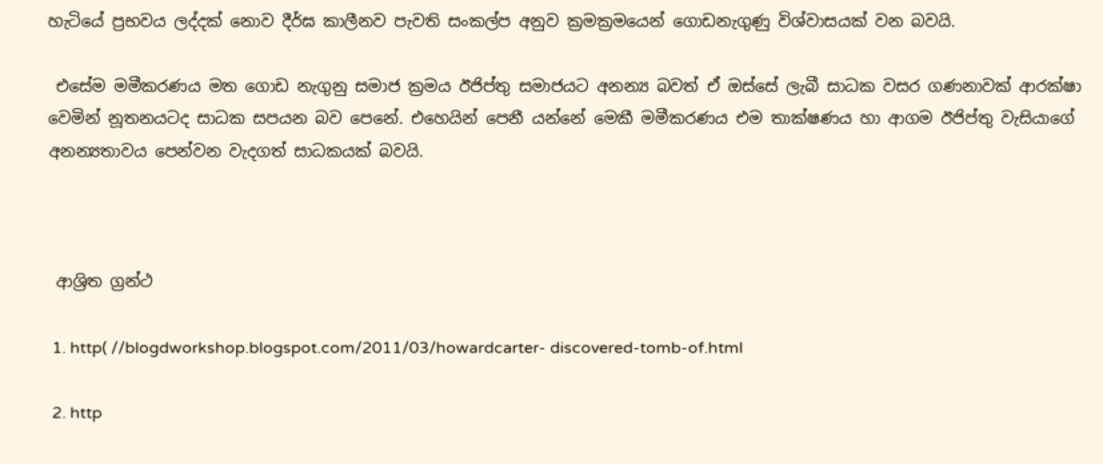හැටියේ ප්‍රභවය ලද්දක්‌ නොව දීර්ඝ කාලීනව පැවති සංකල්ප අනුව ක්‍රමක්‍රමයෙන් ගොඩනැගුණු විශ්වාසයක්‌ වන බවයි.

 එසේම මමීකරණය මත ගොඩ නැගුනු සමාජ ක්‍රමය ඊජිප්තු සමාජයට අනන්‍ය බවත් ඒ ඔස්‌සේ ලැබී සාධක වසර ගණනාවක්‌ ආරක්‌ෂා වෙමින් නූතනයටද සාධක සපයන බව පෙනේ. එහෙයින් පෙනී යන්නේ මෙකී මමීකරණය එම තාක්‌ෂණය හා ආගම ඊජිප්තු වැසියාගේ අනන්‍යතාවය පෙන්වන වැදගත් සාධකයක්‌ බවයි.



 ආශ්‍රිත ග්‍රන්ථ

 1. http( //blogdworkshop.blogspot.com/2011/03/howardcarter- discovered-tomb-of.html

 2. http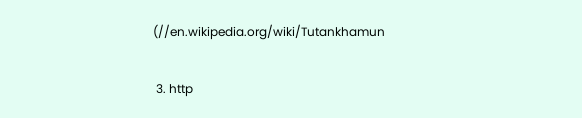(//en.wikipedia.org/wiki/Tutankhamun

 3. http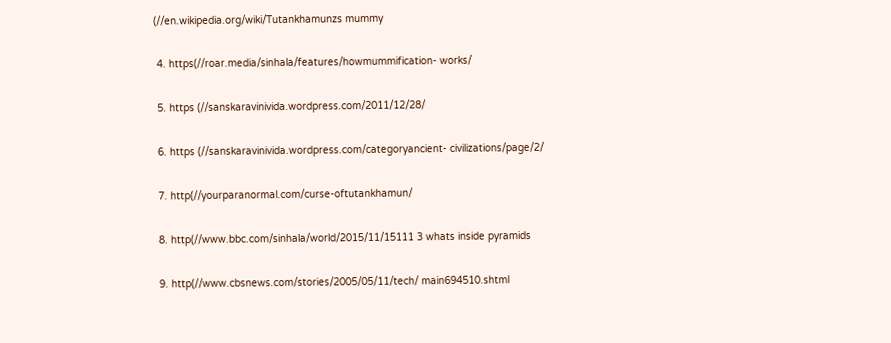(//en.wikipedia.org/wiki/Tutankhamunzs mummy

 4. https(//roar.media/sinhala/features/howmummification- works/

 5. https (//sanskaravinivida.wordpress.com/2011/12/28/

 6. https (//sanskaravinivida.wordpress.com/categoryancient- civilizations/page/2/

 7. http(//yourparanormal.com/curse-oftutankhamun/

 8. http(//www.bbc.com/sinhala/world/2015/11/15111 3 whats inside pyramids

 9. http(//www.cbsnews.com/stories/2005/05/11/tech/ main694510.shtml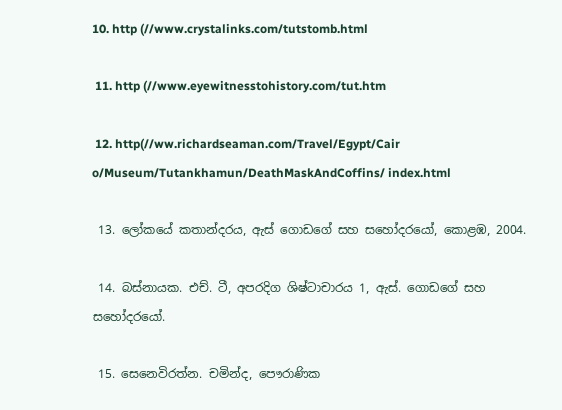10. http (//www.crystalinks.com/tutstomb.html

 11. http (//www.eyewitnesstohistory.com/tut.htm

 12. http(//ww.richardseaman.com/Travel/Egypt/Cair o/Museum/Tutankhamun/DeathMaskAndCoffins/ index.html

 13. ලෝකයේ කතාන්දරය, ඇස්‌ ගොඩගේ සහ සහෝදරයෝ, කොළඹ, 2004.

 14. බස්‌නායක. එච්. ටී, අපරදිග ශිෂ්ටාචාරය 1, ඇස්‌. ගොඩගේ සහ සහෝදරයෝ.

 15. සෙනෙවිරත්න. චමින්ද, පෞරාණික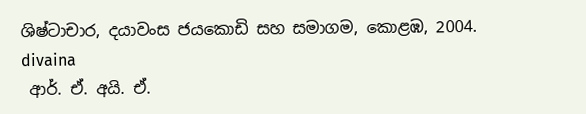ශිෂ්ටාචාර, දයාවංස ජයකොඩි සහ සමාගම, කොළඹ, 2004.
divaina
 ආර්. ඒ. අයි. ඒ.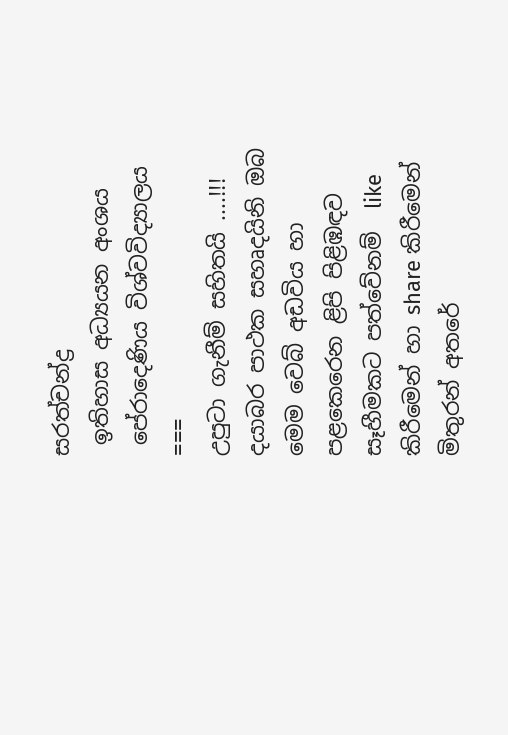සරත්චන්ද්‍ර
 ඉතිහාස අධ්‍යයන අංශය
 පේරාදෙණිය විශ්වවිද්‍යාලය
===
උපුටා ගැනීම් සහිතයි ....!!!
දයාබර පාථක සහෘදයිනි ඔබ මෙම වෙබ් අඩවිය හා පළකෙරෙන ළිපි පිළිඹඳව සෑහීමකට පත්වේනම්  like කිරීමෙන් හා share කිරීමෙන් මිතුරන් අතරේ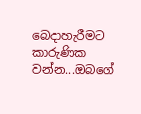බෙදාහැරීමට කාරුණික වන්න...ඔබගේ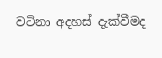වටිනා අදහස් දැක්වීමද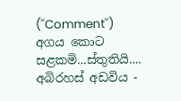(''Comment'') අගය කොට සළකමි...ස්තුතියි....
අබිරහස් අඩවිය -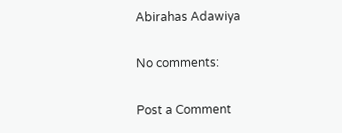Abirahas Adawiya

No comments:

Post a Comment